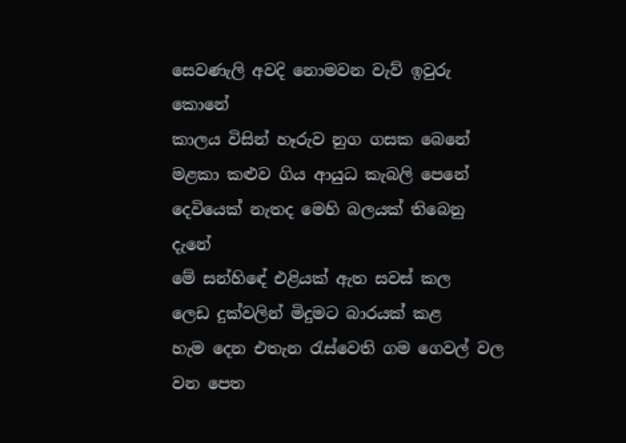සෙවණැලි අවදි නොමවන වැව් ඉවුරු කොනේ
කාලය විසින් හෑරුව නුග ගසක බෙනේ
මළකා කළුව ගිය ආයුධ කැබලි පෙනේ
දෙවියෙක් නැතද මෙහි බලයක් තිබෙනු දැනේ
මේ සන්හිඳේ එළියක් ඇත සවස් කල
ලෙඩ දුක්වලින් මිදුමට බාරයක් කළ
හැම දෙන එතැන රැස්වෙති ගම ගෙවල් වල
වන පෙත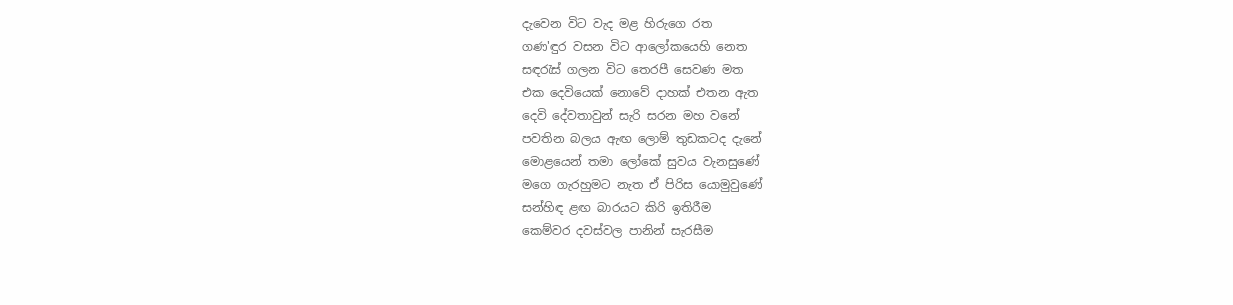දැවෙන විට වැද මළ හිරුගෙ රත
ගණ'ඳුර වසන විට ආලෝකයෙහි නෙත
සඳරැස් ගලන විට තෙරපී සෙවණ මත
එක දෙවියෙක් නොවේ දාහක් එතන ඇත
දෙවි දේවතාවුන් සැරි සරන මහ වනේ
පවතින බලය ඇඟ ලොම් තුඩකටද දැනේ
මොළයෙන් තමා ලෝකේ සුවය වැනසුණේ
මගෙ ගැරහුමට නැත ඒ පිරිස යොමුවුණේ
සන්හිඳ ළඟ බාරයට කිරි ඉතිරීම
කෙම්වර දවස්වල පානින් සැරසීම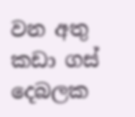වන අතු කඩා ගස් දෙබලක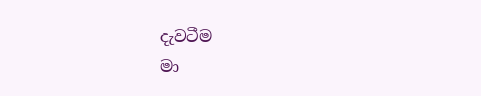දැවටීම
මා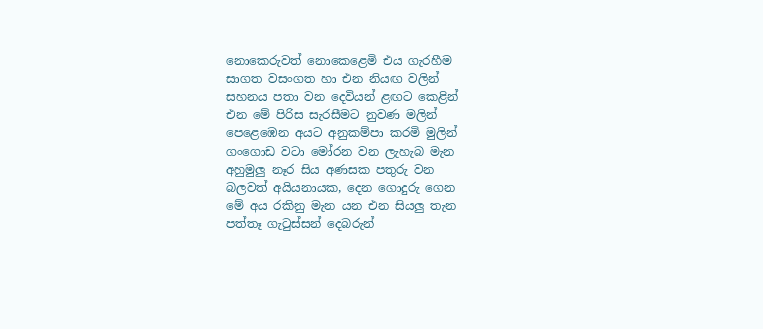නොකෙරුවත් නොකෙළෙමි එය ගැරහීම
සාගත වසංගත හා එන නියඟ වලින්
සහනය පතා වන දෙවියන් ළඟට කෙළින්
එන මේ පිරිස සැරසීමට නුවණ මලින්
පෙළෙඹෙන අයට අනුකම්පා කරමි මුලින්
ගංගොඩ වටා මෝරන වන ලැහැබ මැන
අහුමුලු නෑර සිය අණසක පතුරු වන
බලවත් අයියනායක, දෙන ගොදුරු ගෙන
මේ අය රකිනු මැන යන එන සියලු තැන
පත්තෑ ගැටුස්සන් දෙබරුන්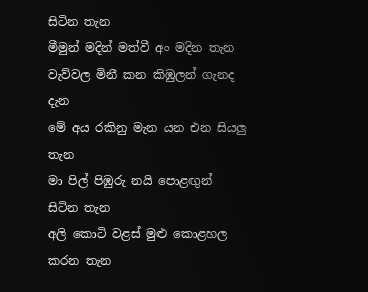සිටින තැන
මීමුන් මදින් මත්වී අං මදින තැන
වැව්වල මිනී කන කිඹුලන් ගැනද දැන
මේ අය රකිනු මැන යන එන සියලු තැන
මා පිල් පිඹුරු නයි පොළඟුන් සිටින තැන
අලි කොටි වළස් මුළු කොළහල කරන තැන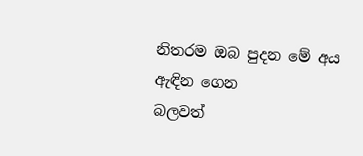නිතරම ඔබ පුදන මේ අය ඇඳින ගෙන
බලවත්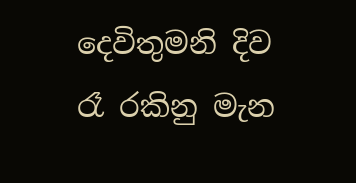දෙවිතුමනි දිව රෑ රකිනු මැන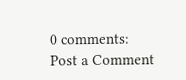0 comments:
Post a Comment